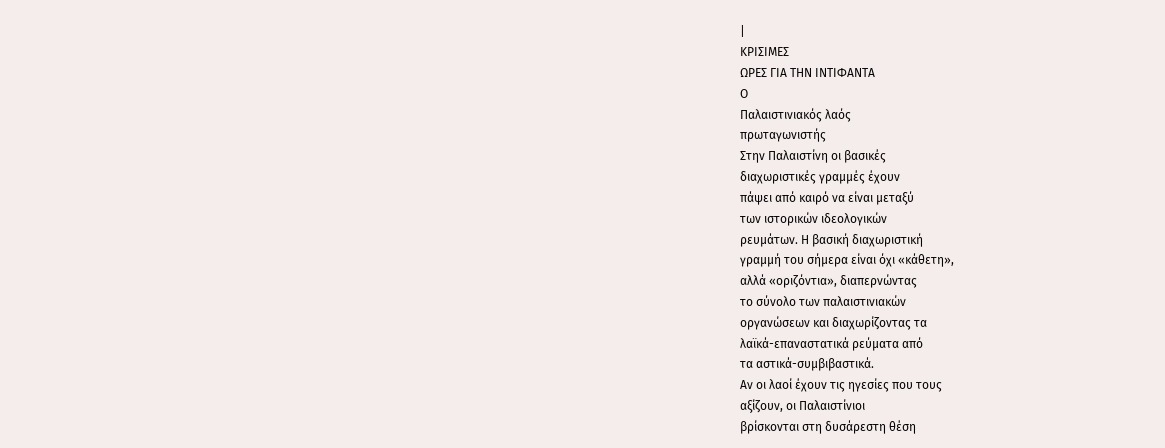|
ΚΡΙΣΙΜΕΣ
ΩΡΕΣ ΓΙΑ ΤΗΝ ΙΝΤΙΦΑΝΤΑ
Ο
Παλαιστινιακός λαός
πρωταγωνιστής
Στην Παλαιστίνη οι βασικές
διαχωριστικές γραμμές έχουν
πάψει από καιρό να είναι μεταξύ
των ιστορικών ιδεολογικών
ρευμάτων. Η βασική διαχωριστική
γραμμή του σήμερα είναι όχι «κάθετη»,
αλλά «οριζόντια», διαπερνώντας
το σύνολο των παλαιστινιακών
οργανώσεων και διαχωρίζοντας τα
λαϊκά-επαναστατικά ρεύματα από
τα αστικά-συμβιβαστικά.
Αν οι λαοί έχουν τις ηγεσίες που τους
αξίζουν, οι Παλαιστίνιοι
βρίσκονται στη δυσάρεστη θέση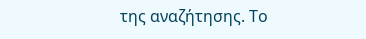της αναζήτησης. Το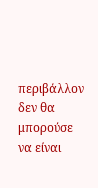περιβάλλον
δεν θα μπορούσε να είναι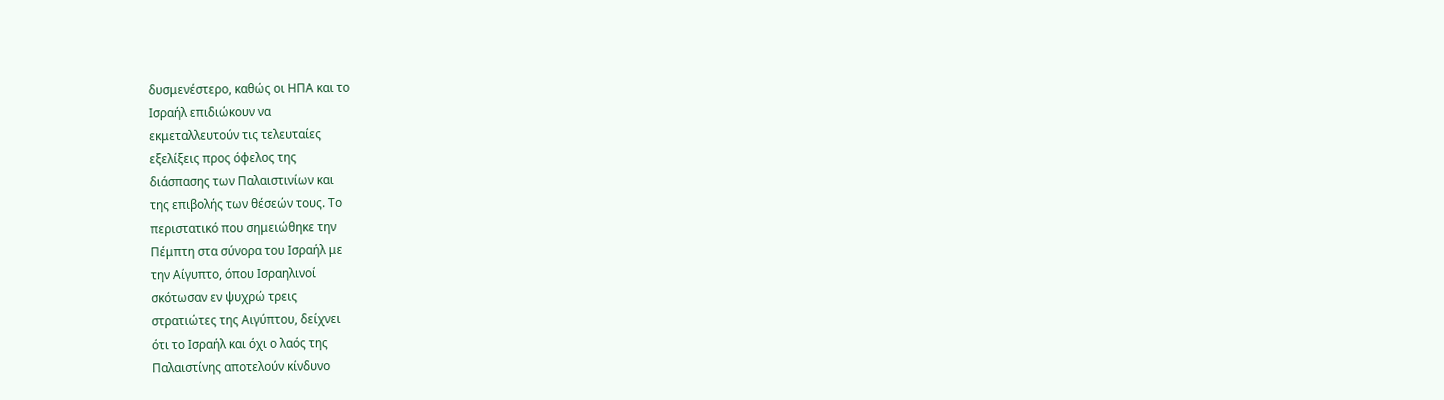δυσμενέστερο, καθώς οι ΗΠΑ και το
Ισραήλ επιδιώκουν να
εκμεταλλευτούν τις τελευταίες
εξελίξεις προς όφελος της
διάσπασης των Παλαιστινίων και
της επιβολής των θέσεών τους. Το
περιστατικό που σημειώθηκε την
Πέμπτη στα σύνορα του Ισραήλ με
την Αίγυπτο, όπου Ισραηλινοί
σκότωσαν εν ψυχρώ τρεις
στρατιώτες της Αιγύπτου, δείχνει
ότι το Ισραήλ και όχι ο λαός της
Παλαιστίνης αποτελούν κίνδυνο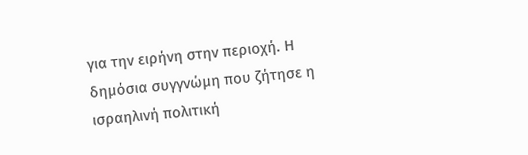για την ειρήνη στην περιοχή. Η
δημόσια συγγνώμη που ζήτησε η
ισραηλινή πολιτική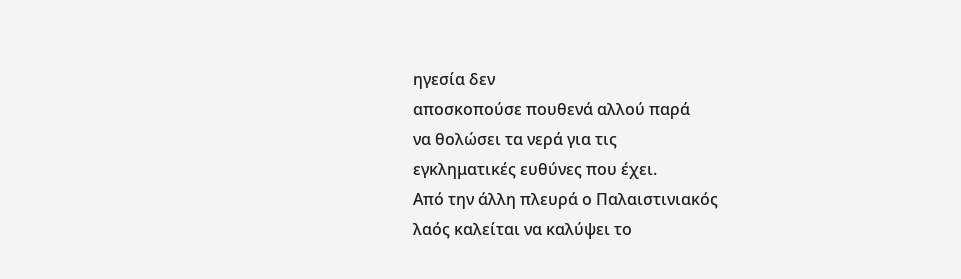ηγεσία δεν
αποσκοπούσε πουθενά αλλού παρά
να θολώσει τα νερά για τις
εγκληματικές ευθύνες που έχει.
Από την άλλη πλευρά ο Παλαιστινιακός
λαός καλείται να καλύψει το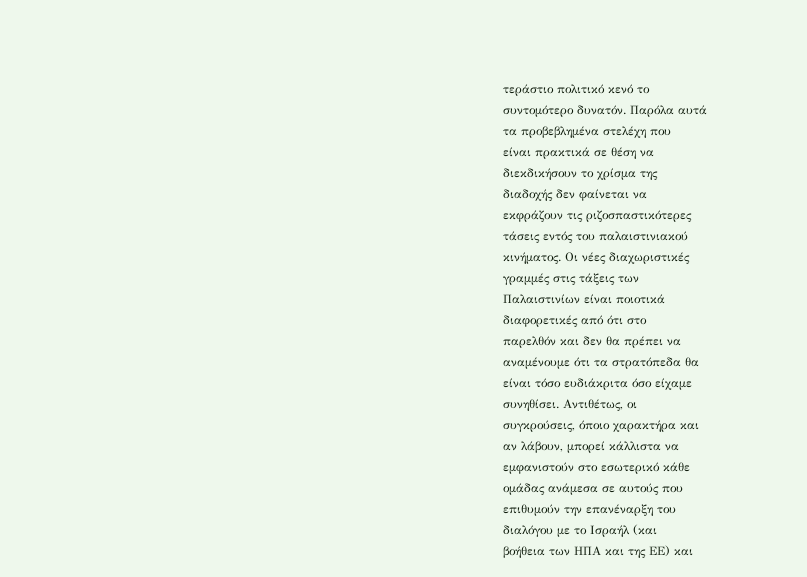τεράστιο πολιτικό κενό το
συντομότερο δυνατόν. Παρόλα αυτά
τα προβεβλημένα στελέχη που
είναι πρακτικά σε θέση να
διεκδικήσουν το χρίσμα της
διαδοχής δεν φαίνεται να
εκφράζουν τις ριζοσπαστικότερες
τάσεις εντός του παλαιστινιακού
κινήματος. Οι νέες διαχωριστικές
γραμμές στις τάξεις των
Παλαιστινίων είναι ποιοτικά
διαφορετικές από ότι στο
παρελθόν και δεν θα πρέπει να
αναμένουμε ότι τα στρατόπεδα θα
είναι τόσο ευδιάκριτα όσο είχαμε
συνηθίσει. Αντιθέτως, οι
συγκρούσεις, όποιο χαρακτήρα και
αν λάβουν, μπορεί κάλλιστα να
εμφανιστούν στο εσωτερικό κάθε
ομάδας ανάμεσα σε αυτούς που
επιθυμούν την επανέναρξη του
διαλόγου με το Ισραήλ (και
βοήθεια των ΗΠΑ και της ΕΕ) και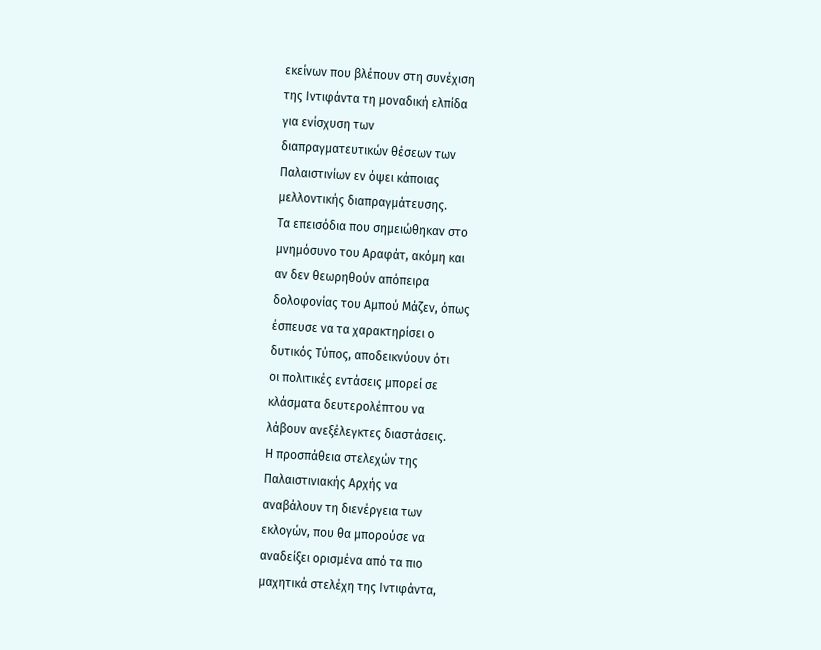εκείνων που βλέπουν στη συνέχιση
της Ιντιφάντα τη μοναδική ελπίδα
για ενίσχυση των
διαπραγματευτικών θέσεων των
Παλαιστινίων εν όψει κάποιας
μελλοντικής διαπραγμάτευσης.
Τα επεισόδια που σημειώθηκαν στο
μνημόσυνο του Αραφάτ, ακόμη και
αν δεν θεωρηθούν απόπειρα
δολοφονίας του Αμπού Μάζεν, όπως
έσπευσε να τα χαρακτηρίσει ο
δυτικός Τύπος, αποδεικνύουν ότι
οι πολιτικές εντάσεις μπορεί σε
κλάσματα δευτερολέπτου να
λάβουν ανεξέλεγκτες διαστάσεις.
Η προσπάθεια στελεχών της
Παλαιστινιακής Αρχής να
αναβάλουν τη διενέργεια των
εκλογών, που θα μπορούσε να
αναδείξει ορισμένα από τα πιο
μαχητικά στελέχη της Ιντιφάντα,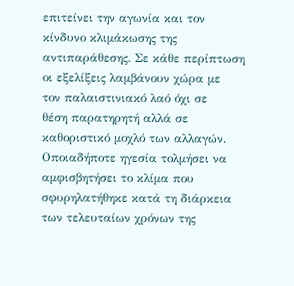επιτείνει την αγωνία και τον
κίνδυνο κλιμάκωσης της
αντιπαράθεσης. Σε κάθε περίπτωση
οι εξελίξεις λαμβάνουν χώρα με
τον παλαιστινιακό λαό όχι σε
θέση παρατηρητή αλλά σε
καθοριστικό μοχλό των αλλαγών.
Οποιαδήποτε ηγεσία τολμήσει να
αμφισβητήσει το κλίμα που
σφυρηλατήθηκε κατά τη διάρκεια
των τελευταίων χρόνων της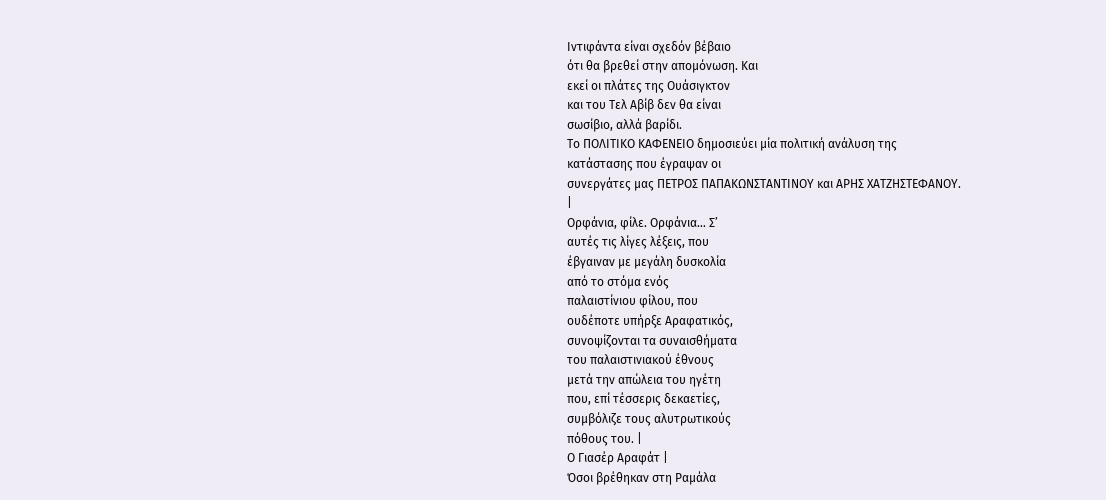Ιντιφάντα είναι σχεδόν βέβαιο
ότι θα βρεθεί στην απομόνωση. Και
εκεί οι πλάτες της Ουάσιγκτον
και του Τελ Αβίβ δεν θα είναι
σωσίβιο, αλλά βαρίδι.
Το ΠΟΛΙΤΙΚΟ ΚΑΦΕΝΕΙΟ δημοσιεύει μία πολιτική ανάλυση της
κατάστασης που έγραψαν οι
συνεργάτες μας ΠΕΤΡΟΣ ΠΑΠΑΚΩΝΣΤΑΝΤΙΝΟΥ και ΑΡΗΣ ΧΑΤΖΗΣΤΕΦΑΝΟΥ.
|
Ορφάνια, φίλε. Ορφάνια… Σ’
αυτές τις λίγες λέξεις, που
έβγαιναν με μεγάλη δυσκολία
από το στόμα ενός
παλαιστίνιου φίλου, που
ουδέποτε υπήρξε Αραφατικός,
συνοψίζονται τα συναισθήματα
του παλαιστινιακού έθνους
μετά την απώλεια του ηγέτη
που, επί τέσσερις δεκαετίες,
συμβόλιζε τους αλυτρωτικούς
πόθους του. |
Ο Γιασέρ Αραφάτ |
Όσοι βρέθηκαν στη Ραμάλα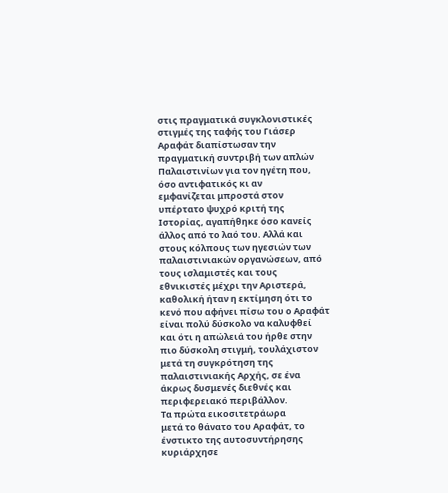στις πραγματικά συγκλονιστικές
στιγμές της ταφής του Γιάσερ
Αραφάτ διαπίστωσαν την
πραγματική συντριβή των απλών
Παλαιστινίων για τον ηγέτη που,
όσο αντιφατικός κι αν
εμφανίζεται μπροστά στον
υπέρτατο ψυχρό κριτή της
Ιστορίας, αγαπήθηκε όσο κανείς
άλλος από το λαό του. Αλλά και
στους κόλπους των ηγεσιών των
παλαιστινιακών οργανώσεων, από
τους ισλαμιστές και τους
εθνικιστές μέχρι την Αριστερά,
καθολική ήταν η εκτίμηση ότι το
κενό που αφήνει πίσω του ο Αραφάτ
είναι πολύ δύσκολο να καλυφθεί
και ότι η απώλειά του ήρθε στην
πιο δύσκολη στιγμή, τουλάχιστον
μετά τη συγκρότηση της
παλαιστινιακής Αρχής, σε ένα
άκρως δυσμενές διεθνές και
περιφερειακό περιβάλλον.
Τα πρώτα εικοσιτετράωρα
μετά το θάνατο του Αραφάτ, το
ένστικτο της αυτοσυντήρησης
κυριάρχησε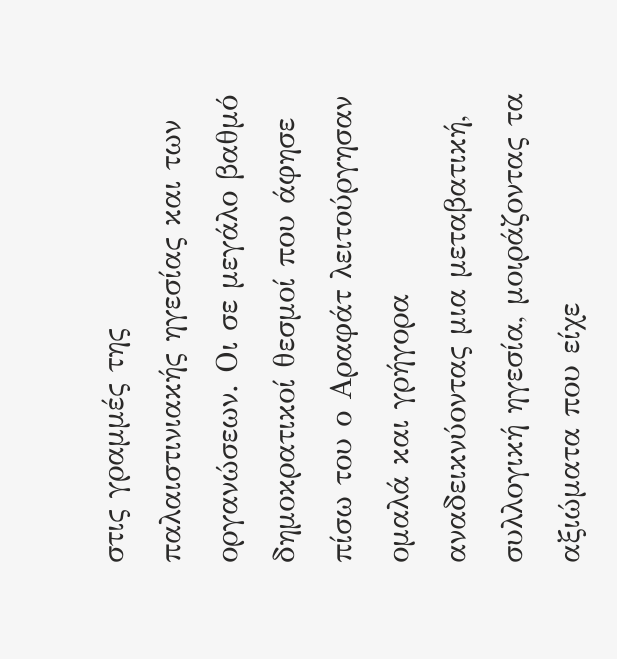στις γραμμές της
παλαιστινιακής ηγεσίας και των
οργανώσεων. Οι σε μεγάλο βαθμό
δημοκρατικοί θεσμοί που άφησε
πίσω του ο Αραφάτ λειτούργησαν
ομαλά και γρήγορα
αναδεικνύοντας μια μεταβατική,
συλλογική ηγεσία, μοιράζοντας τα
αξιώματα που είχε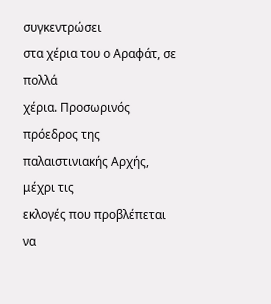συγκεντρώσει
στα χέρια του ο Αραφάτ, σε πολλά
χέρια. Προσωρινός πρόεδρος της
παλαιστινιακής Αρχής, μέχρι τις
εκλογές που προβλέπεται να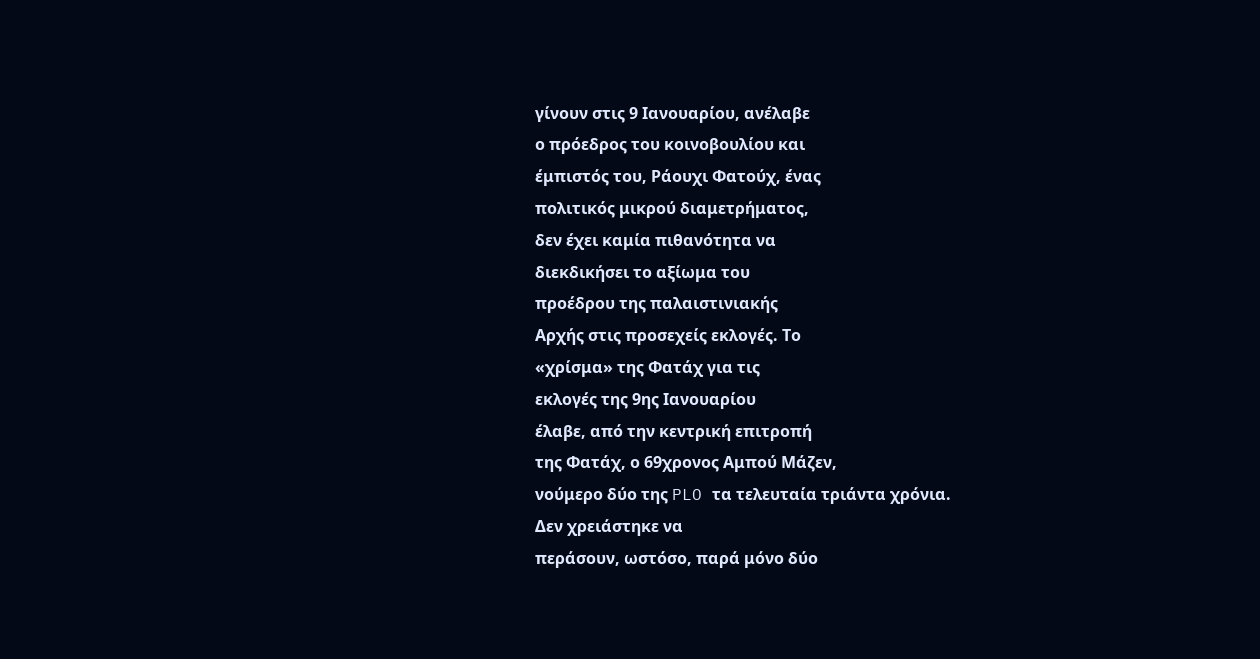γίνουν στις 9 Ιανουαρίου, ανέλαβε
ο πρόεδρος του κοινοβουλίου και
έμπιστός του, Ράουχι Φατούχ, ένας
πολιτικός μικρού διαμετρήματος,
δεν έχει καμία πιθανότητα να
διεκδικήσει το αξίωμα του
προέδρου της παλαιστινιακής
Αρχής στις προσεχείς εκλογές. Το
«χρίσμα» της Φατάχ για τις
εκλογές της 9ης Ιανουαρίου
έλαβε, από την κεντρική επιτροπή
της Φατάχ, ο 69χρονος Αμπού Μάζεν,
νούμερο δύο της PLO τα τελευταία τριάντα χρόνια.
Δεν χρειάστηκε να
περάσουν, ωστόσο, παρά μόνο δύο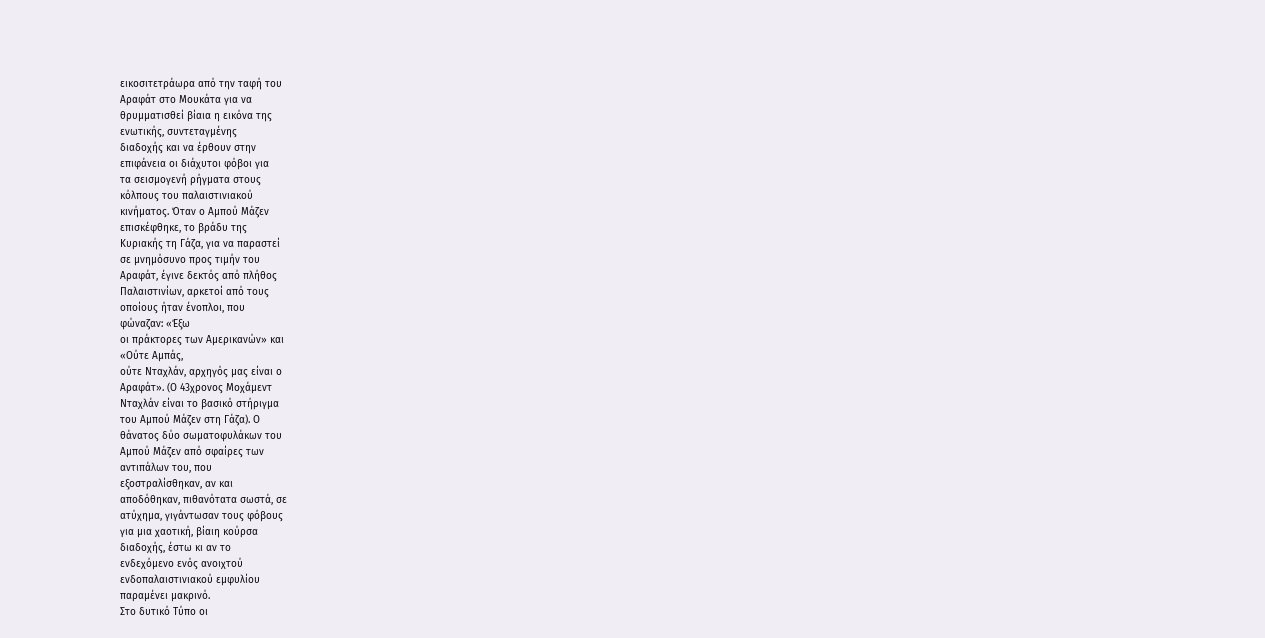εικοσιτετράωρα από την ταφή του
Αραφάτ στο Μουκάτα για να
θρυμματισθεί βίαια η εικόνα της
ενωτικής, συντεταγμένης
διαδοχής και να έρθουν στην
επιφάνεια οι διάχυτοι φόβοι για
τα σεισμογενή ρήγματα στους
κόλπους του παλαιστινιακού
κινήματος. Όταν ο Αμπού Μάζεν
επισκέφθηκε, το βράδυ της
Κυριακής τη Γάζα, για να παραστεί
σε μνημόσυνο προς τιμήν του
Αραφάτ, έγινε δεκτός από πλήθος
Παλαιστινίων, αρκετοί από τους
οποίους ήταν ένοπλοι, που
φώναζαν: «Έξω
οι πράκτορες των Αμερικανών» και
«Ούτε Αμπάς,
ούτε Νταχλάν, αρχηγός μας είναι ο
Αραφάτ». (Ο 43χρονος Μοχάμεντ
Νταχλάν είναι το βασικό στήριγμα
του Αμπού Μάζεν στη Γάζα). Ο
θάνατος δύο σωματοφυλάκων του
Αμπού Μάζεν από σφαίρες των
αντιπάλων του, που
εξοστραλίσθηκαν, αν και
αποδόθηκαν, πιθανότατα σωστά, σε
ατύχημα, γιγάντωσαν τους φόβους
για μια χαοτική, βίαιη κούρσα
διαδοχής, έστω κι αν το
ενδεχόμενο ενός ανοιχτού
ενδοπαλαιστινιακού εμφυλίου
παραμένει μακρινό.
Στο δυτικό Τύπο οι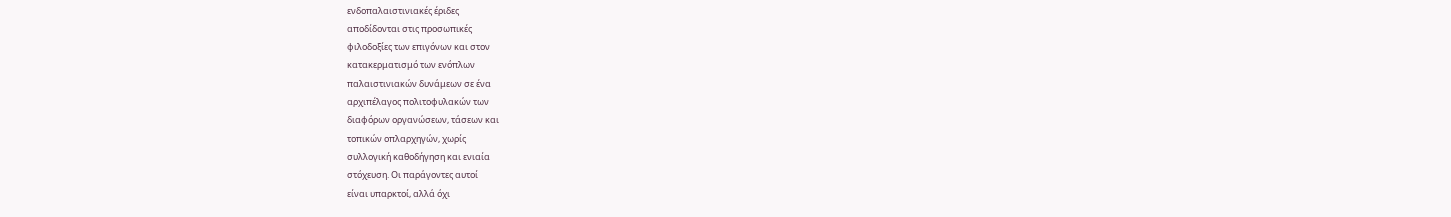ενδοπαλαιστινιακές έριδες
αποδίδονται στις προσωπικές
φιλοδοξίες των επιγόνων και στον
κατακερματισμό των ενόπλων
παλαιστινιακών δυνάμεων σε ένα
αρχιπέλαγος πολιτοφυλακών των
διαφόρων οργανώσεων, τάσεων και
τοπικών οπλαρχηγών, χωρίς
συλλογική καθοδήγηση και ενιαία
στόχευση. Οι παράγοντες αυτοί
είναι υπαρκτοί, αλλά όχι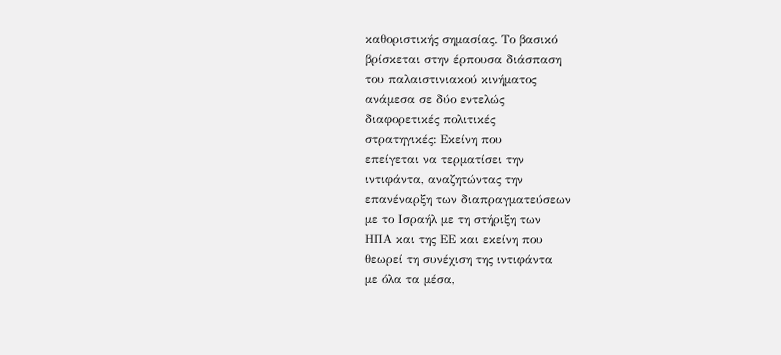καθοριστικής σημασίας. Το βασικό
βρίσκεται στην έρπουσα διάσπαση
του παλαιστινιακού κινήματος
ανάμεσα σε δύο εντελώς
διαφορετικές πολιτικές
στρατηγικές: Εκείνη που
επείγεται να τερματίσει την
ιντιφάντα, αναζητώντας την
επανέναρξη των διαπραγματεύσεων
με το Ισραήλ με τη στήριξη των
ΗΠΑ και της ΕΕ και εκείνη που
θεωρεί τη συνέχιση της ιντιφάντα
με όλα τα μέσα,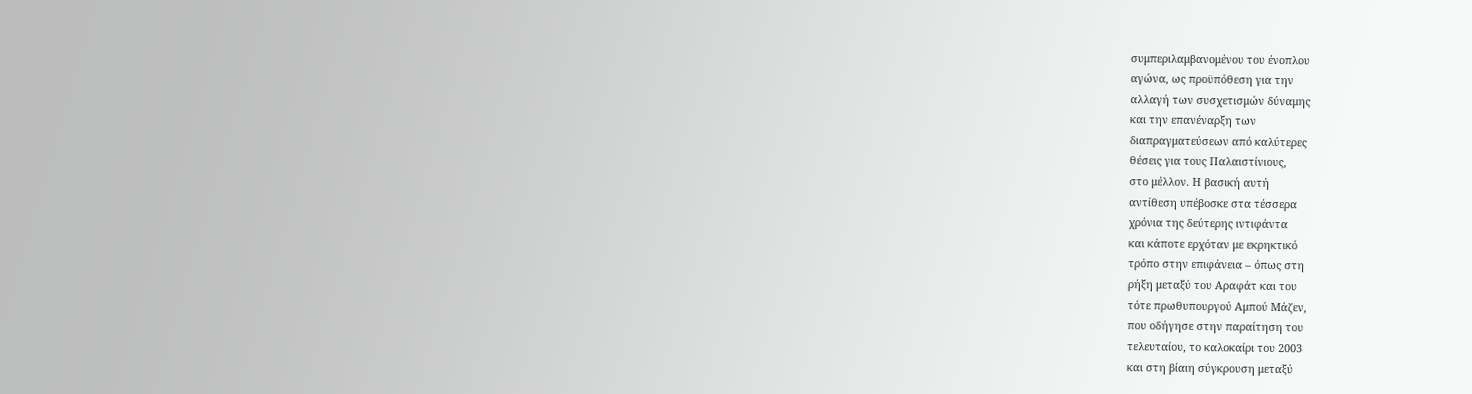συμπεριλαμβανομένου του ένοπλου
αγώνα, ως προϋπόθεση για την
αλλαγή των συσχετισμών δύναμης
και την επανέναρξη των
διαπραγματεύσεων από καλύτερες
θέσεις για τους Παλαιστίνιους,
στο μέλλον. Η βασική αυτή
αντίθεση υπέβοσκε στα τέσσερα
χρόνια της δεύτερης ιντιφάντα
και κάποτε ερχόταν με εκρηκτικό
τρόπο στην επιφάνεια – όπως στη
ρήξη μεταξύ του Αραφάτ και του
τότε πρωθυπουργού Αμπού Μάζεν,
που οδήγησε στην παραίτηση του
τελευταίου, το καλοκαίρι του 2003
και στη βίαιη σύγκρουση μεταξύ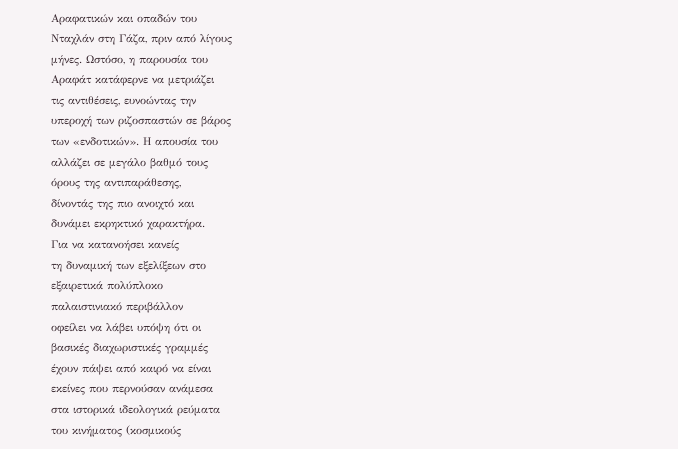Αραφατικών και οπαδών του
Νταχλάν στη Γάζα, πριν από λίγους
μήνες. Ωστόσο, η παρουσία του
Αραφάτ κατάφερνε να μετριάζει
τις αντιθέσεις, ευνοώντας την
υπεροχή των ριζοσπαστών σε βάρος
των «ενδοτικών». Η απουσία του
αλλάζει σε μεγάλο βαθμό τους
όρους της αντιπαράθεσης,
δίνοντάς της πιο ανοιχτό και
δυνάμει εκρηκτικό χαρακτήρα.
Για να κατανοήσει κανείς
τη δυναμική των εξελίξεων στο
εξαιρετικά πολύπλοκο
παλαιστινιακό περιβάλλον
οφείλει να λάβει υπόψη ότι οι
βασικές διαχωριστικές γραμμές
έχουν πάψει από καιρό να είναι
εκείνες που περνούσαν ανάμεσα
στα ιστορικά ιδεολογικά ρεύματα
του κινήματος (κοσμικούς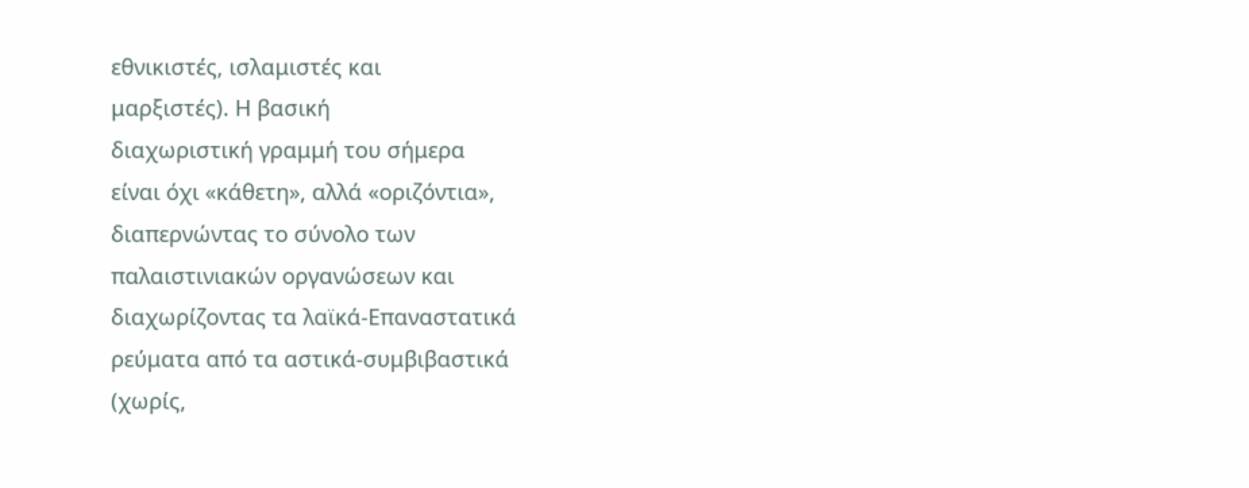εθνικιστές, ισλαμιστές και
μαρξιστές). Η βασική
διαχωριστική γραμμή του σήμερα
είναι όχι «κάθετη», αλλά «οριζόντια»,
διαπερνώντας το σύνολο των
παλαιστινιακών οργανώσεων και
διαχωρίζοντας τα λαϊκά-Επαναστατικά
ρεύματα από τα αστικά-συμβιβαστικά
(χωρίς,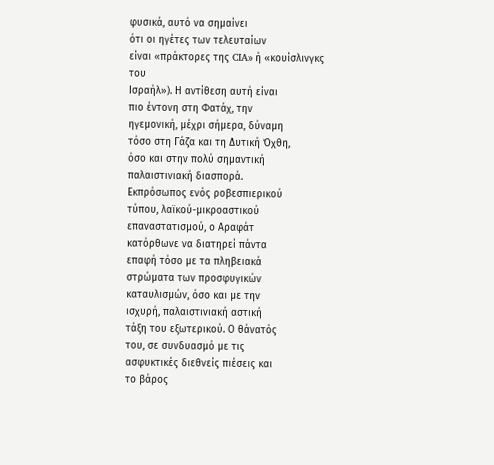φυσικά, αυτό να σημαίνει
ότι οι ηγέτες των τελευταίων
είναι «πράκτορες της CIA» ή «κουίσλινγκς του
Ισραήλ»). Η αντίθεση αυτή είναι
πιο έντονη στη Φατάχ, την
ηγεμονική, μέχρι σήμερα, δύναμη
τόσο στη Γάζα και τη Δυτική Όχθη,
όσο και στην πολύ σημαντική
παλαιστινιακή διασπορά.
Εκπρόσωπος ενός ροβεσπιερικού
τύπου, λαϊκού-μικροαστικού
επαναστατισμού, ο Αραφάτ
κατόρθωνε να διατηρεί πάντα
επαφή τόσο με τα πληβειακά
στρώματα των προσφυγικών
καταυλισμών, όσο και με την
ισχυρή, παλαιστινιακή αστική
τάξη του εξωτερικού. Ο θάνατός
του, σε συνδυασμό με τις
ασφυκτικές διεθνείς πιέσεις και
το βάρος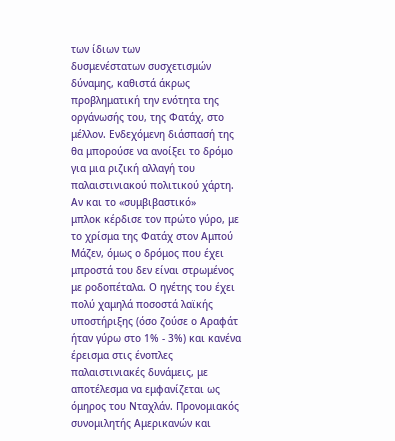των ίδιων των
δυσμενέστατων συσχετισμών
δύναμης, καθιστά άκρως
προβληματική την ενότητα της
οργάνωσής του, της Φατάχ, στο
μέλλον. Ενδεχόμενη διάσπασή της
θα μπορούσε να ανοίξει το δρόμο
για μια ριζική αλλαγή του
παλαιστινιακού πολιτικού χάρτη.
Αν και το «συμβιβαστικό»
μπλοκ κέρδισε τον πρώτο γύρο, με
το χρίσμα της Φατάχ στον Αμπού
Μάζεν, όμως ο δρόμος που έχει
μπροστά του δεν είναι στρωμένος
με ροδοπέταλα. Ο ηγέτης του έχει
πολύ χαμηλά ποσοστά λαϊκής
υποστήριξης (όσο ζούσε ο Αραφάτ
ήταν γύρω στο 1% - 3%) και κανένα
έρεισμα στις ένοπλες
παλαιστινιακές δυνάμεις, με
αποτέλεσμα να εμφανίζεται ως
όμηρος του Νταχλάν. Προνομιακός
συνομιλητής Αμερικανών και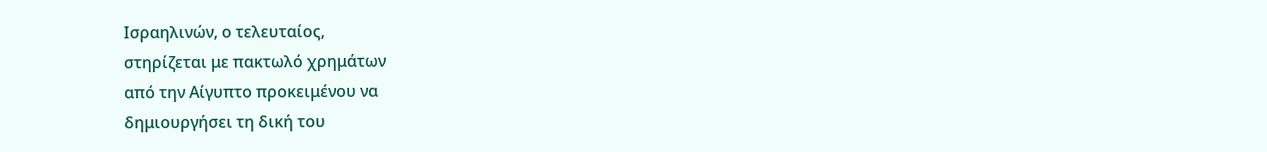Ισραηλινών, ο τελευταίος,
στηρίζεται με πακτωλό χρημάτων
από την Αίγυπτο προκειμένου να
δημιουργήσει τη δική του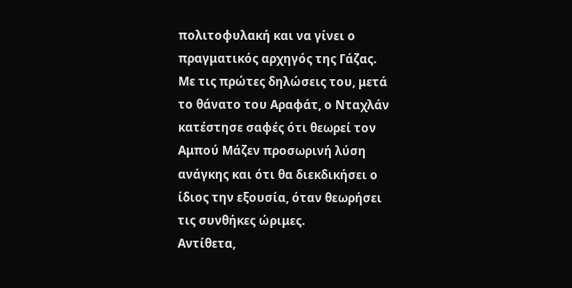πολιτοφυλακή και να γίνει ο
πραγματικός αρχηγός της Γάζας.
Με τις πρώτες δηλώσεις του, μετά
το θάνατο του Αραφάτ, ο Νταχλάν
κατέστησε σαφές ότι θεωρεί τον
Αμπού Μάζεν προσωρινή λύση
ανάγκης και ότι θα διεκδικήσει ο
ίδιος την εξουσία, όταν θεωρήσει
τις συνθήκες ώριμες.
Αντίθετα,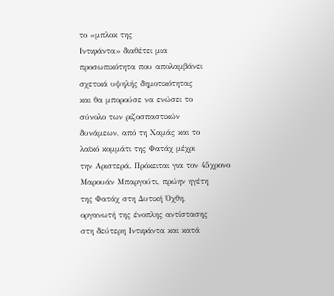το «μπλοκ της
Ιντιφάντα» διαθέτει μια
προσωπικότητα που απολαμβάνει
σχετικά υψηλής δημοτικότητας
και θα μπορούσε να ενώσει το
σύνολο των ριζοσπαστικών
δυνάμεων, από τη Χαμάς και το
λαϊκό κομμάτι της Φατάχ μέχρι
την Αριστερά. Πρόκειται για τον 45χρονο
Μαρουάν Μπαργούτι, πρώην ηγέτη
της Φατάχ στη Δυτική Όχθη,
οργανωτή της ένοπλης αντίστασης
στη δεύτερη Ιντιφάντα και κατά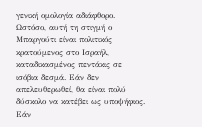γενική ομολογία αδιάφθορο.
Ωστόσο, αυτή τη στιγμή ο
Μπαργούτι είναι πολιτικός
κρατούμενος στο Ισραήλ,
καταδικασμένος πεντάκις σε
ισόβια δεσμά. Εάν δεν
απελευθερωθεί, θα είναι πολύ
δύσκολο να κατέβει ως υποψήφιος.
Εάν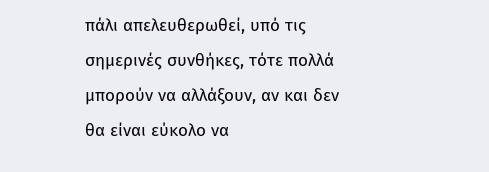πάλι απελευθερωθεί, υπό τις
σημερινές συνθήκες, τότε πολλά
μπορούν να αλλάξουν, αν και δεν
θα είναι εύκολο να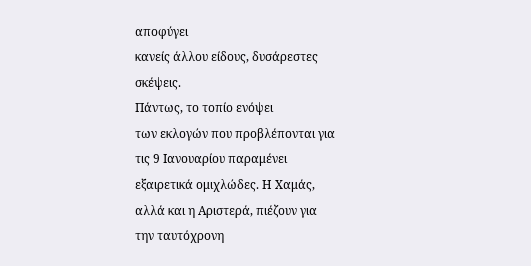αποφύγει
κανείς άλλου είδους, δυσάρεστες
σκέψεις.
Πάντως, το τοπίο ενόψει
των εκλογών που προβλέπονται για
τις 9 Ιανουαρίου παραμένει
εξαιρετικά ομιχλώδες. Η Χαμάς,
αλλά και η Αριστερά, πιέζουν για
την ταυτόχρονη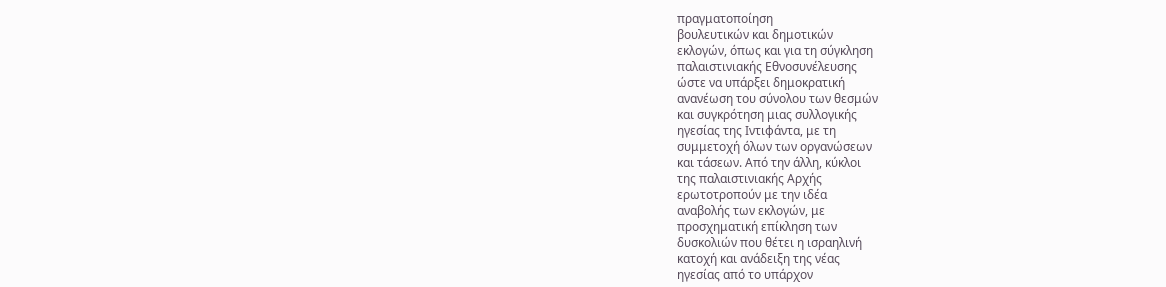πραγματοποίηση
βουλευτικών και δημοτικών
εκλογών, όπως και για τη σύγκληση
παλαιστινιακής Εθνοσυνέλευσης
ώστε να υπάρξει δημοκρατική
ανανέωση του σύνολου των θεσμών
και συγκρότηση μιας συλλογικής
ηγεσίας της Ιντιφάντα, με τη
συμμετοχή όλων των οργανώσεων
και τάσεων. Από την άλλη, κύκλοι
της παλαιστινιακής Αρχής
ερωτοτροπούν με την ιδέα
αναβολής των εκλογών, με
προσχηματική επίκληση των
δυσκολιών που θέτει η ισραηλινή
κατοχή και ανάδειξη της νέας
ηγεσίας από το υπάρχον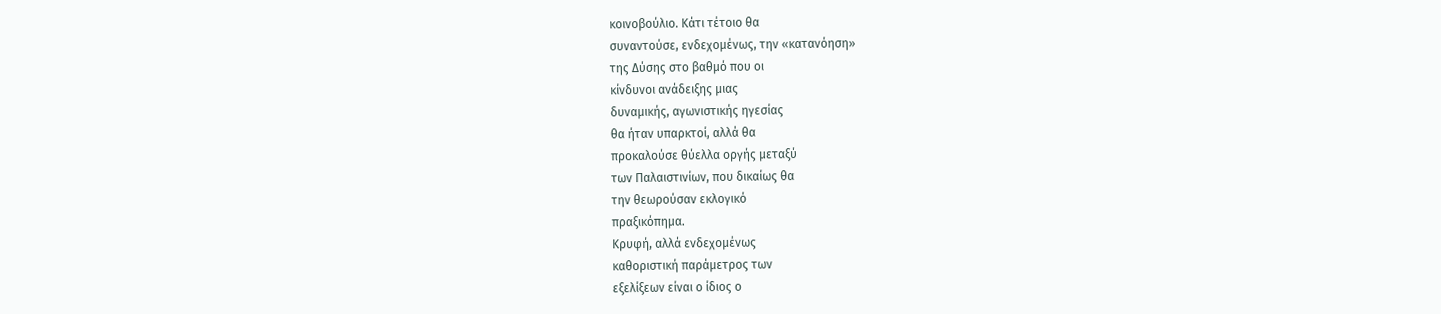κοινοβούλιο. Κάτι τέτοιο θα
συναντούσε, ενδεχομένως, την «κατανόηση»
της Δύσης στο βαθμό που οι
κίνδυνοι ανάδειξης μιας
δυναμικής, αγωνιστικής ηγεσίας
θα ήταν υπαρκτοί, αλλά θα
προκαλούσε θύελλα οργής μεταξύ
των Παλαιστινίων, που δικαίως θα
την θεωρούσαν εκλογικό
πραξικόπημα.
Κρυφή, αλλά ενδεχομένως
καθοριστική παράμετρος των
εξελίξεων είναι ο ίδιος ο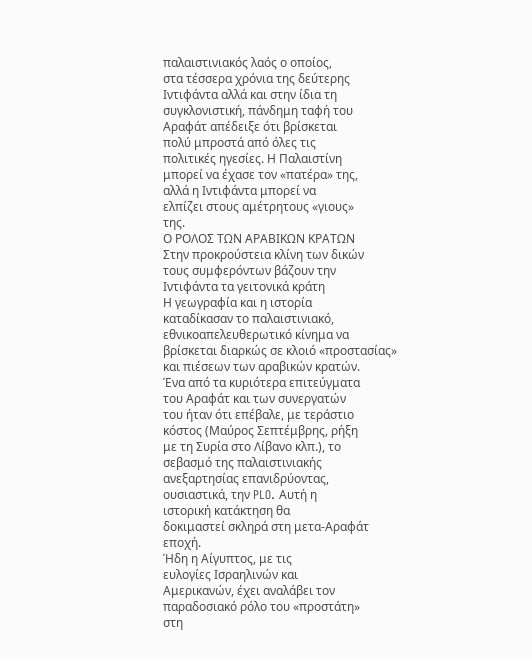παλαιστινιακός λαός ο οποίος,
στα τέσσερα χρόνια της δεύτερης
Ιντιφάντα αλλά και στην ίδια τη
συγκλονιστική, πάνδημη ταφή του
Αραφάτ απέδειξε ότι βρίσκεται
πολύ μπροστά από όλες τις
πολιτικές ηγεσίες. Η Παλαιστίνη
μπορεί να έχασε τον «πατέρα» της,
αλλά η Ιντιφάντα μπορεί να
ελπίζει στους αμέτρητους «γιους»
της.
Ο ΡΟΛΟΣ ΤΩΝ ΑΡΑΒΙΚΩΝ ΚΡΑΤΩΝ
Στην προκρούστεια κλίνη των δικών
τους συμφερόντων βάζουν την
Ιντιφάντα τα γειτονικά κράτη
Η γεωγραφία και η ιστορία
καταδίκασαν το παλαιστινιακό,
εθνικοαπελευθερωτικό κίνημα να
βρίσκεται διαρκώς σε κλοιό «προστασίας»
και πιέσεων των αραβικών κρατών.
Ένα από τα κυριότερα επιτεύγματα
του Αραφάτ και των συνεργατών
του ήταν ότι επέβαλε, με τεράστιο
κόστος (Μαύρος Σεπτέμβρης, ρήξη
με τη Συρία στο Λίβανο κλπ.), το
σεβασμό της παλαιστινιακής
ανεξαρτησίας επανιδρύοντας,
ουσιαστικά, την PLO. Αυτή η
ιστορική κατάκτηση θα
δοκιμαστεί σκληρά στη μετα-Αραφάτ
εποχή.
Ήδη η Αίγυπτος, με τις
ευλογίες Ισραηλινών και
Αμερικανών, έχει αναλάβει τον
παραδοσιακό ρόλο του «προστάτη»
στη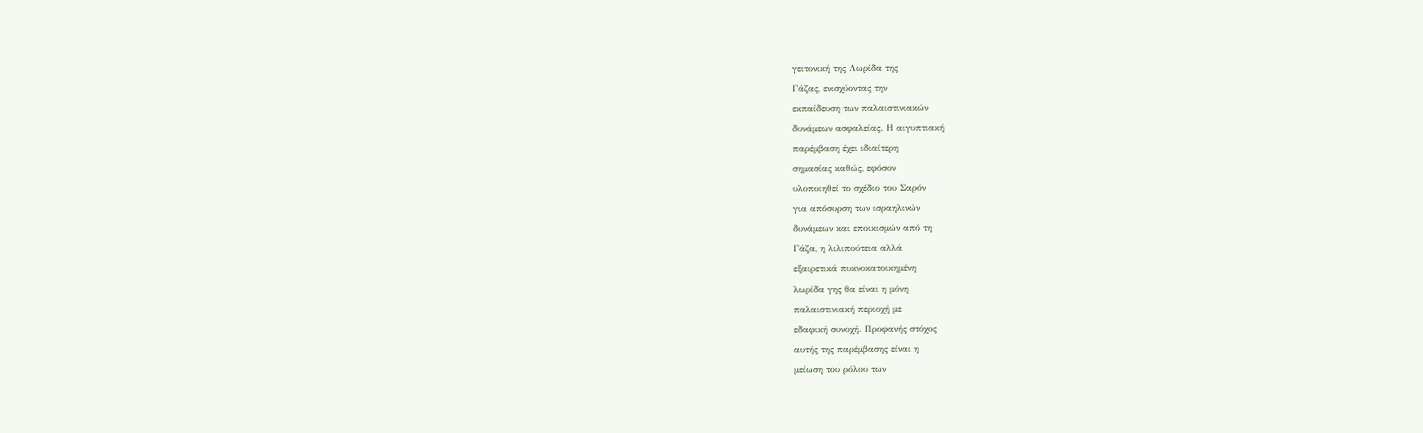γειτονική της Λωρίδα της
Γάζας, ενισχύοντας την
εκπαίδευση των παλαιστινιακών
δυνάμεων ασφαλείας. Η αιγυπτιακή
παρέμβαση έχει ιδιαίτερη
σημασίας καθώς, εφόσον
υλοποιηθεί το σχέδιο του Σαρόν
για απόσυρση των ισραηλινών
δυνάμεων και εποικισμών από τη
Γάζα, η λιλιπούτεια αλλά
εξαιρετικά πυκνοκατοικημένη
λωρίδα γης θα είναι η μόνη
παλαιστινιακή περιοχή με
εδαφική συνοχή. Προφανής στόχος
αυτής της παρέμβασης είναι η
μείωση του ρόλου των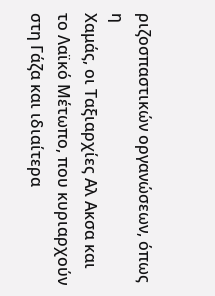ριζοσπαστικών οργανώσεων, όπως η
Χαμάς, οι Ταξιαρχίες Αλ Ακσα και
το Λαϊκό Μέτωπο, που κυριαρχούν
στη Γάζα και ιδιαίτερα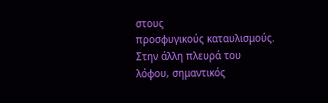στους
προσφυγικούς καταυλισμούς.
Στην άλλη πλευρά του
λόφου, σημαντικός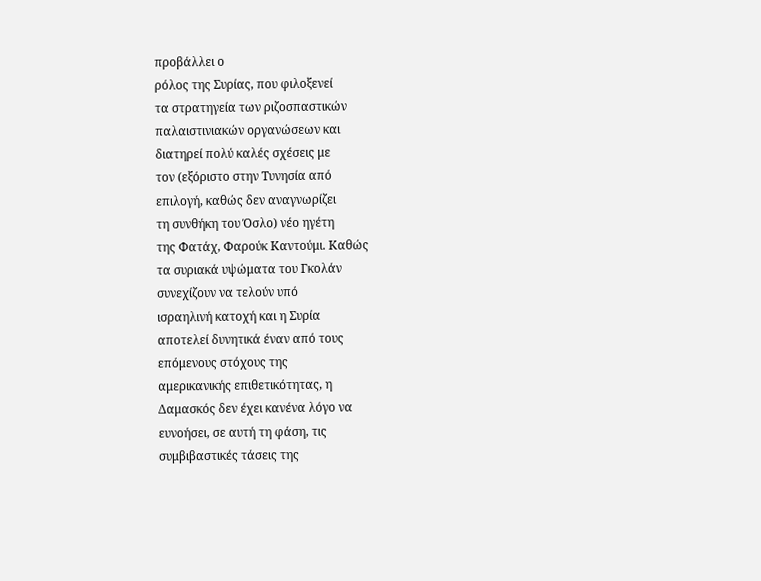προβάλλει ο
ρόλος της Συρίας, που φιλοξενεί
τα στρατηγεία των ριζοσπαστικών
παλαιστινιακών οργανώσεων και
διατηρεί πολύ καλές σχέσεις με
τον (εξόριστο στην Τυνησία από
επιλογή, καθώς δεν αναγνωρίζει
τη συνθήκη του Όσλο) νέο ηγέτη
της Φατάχ, Φαρούκ Καντούμι. Καθώς
τα συριακά υψώματα του Γκολάν
συνεχίζουν να τελούν υπό
ισραηλινή κατοχή και η Συρία
αποτελεί δυνητικά έναν από τους
επόμενους στόχους της
αμερικανικής επιθετικότητας, η
Δαμασκός δεν έχει κανένα λόγο να
ευνοήσει, σε αυτή τη φάση, τις
συμβιβαστικές τάσεις της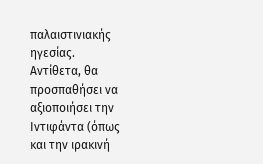παλαιστινιακής ηγεσίας.
Αντίθετα, θα προσπαθήσει να
αξιοποιήσει την Ιντιφάντα (όπως
και την ιρακινή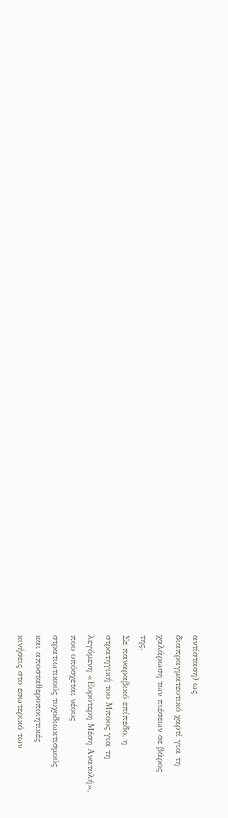αντίσταση) ως
διαπραγματευτικό χαρτί για τη
χαλάρωση των πιέσεων σε βάρος
της.
Σε παναραβικό επίπεδο, η
στρατηγική του Μπους για τη
λεγόμενη «Ευρύτερη Μέση Ανατολή»,
που υπόσχεται νέους
στρατιωτικούς τυχοδιωκτισμούς
και αποσταθεροποιητικές
κινήσεις στο εσωτερικό των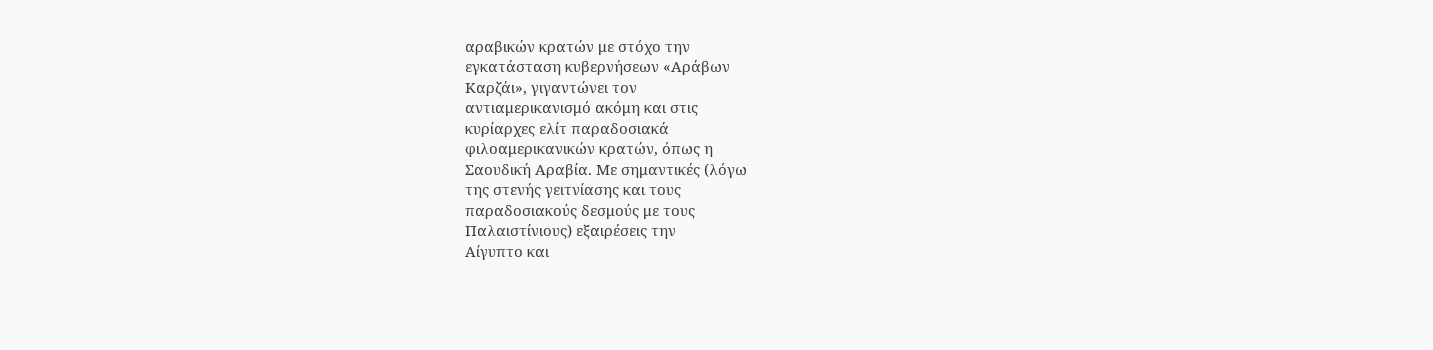αραβικών κρατών με στόχο την
εγκατάσταση κυβερνήσεων «Αράβων
Καρζάι», γιγαντώνει τον
αντιαμερικανισμό ακόμη και στις
κυρίαρχες ελίτ παραδοσιακά
φιλοαμερικανικών κρατών, όπως η
Σαουδική Αραβία. Με σημαντικές (λόγω
της στενής γειτνίασης και τους
παραδοσιακούς δεσμούς με τους
Παλαιστίνιους) εξαιρέσεις την
Αίγυπτο και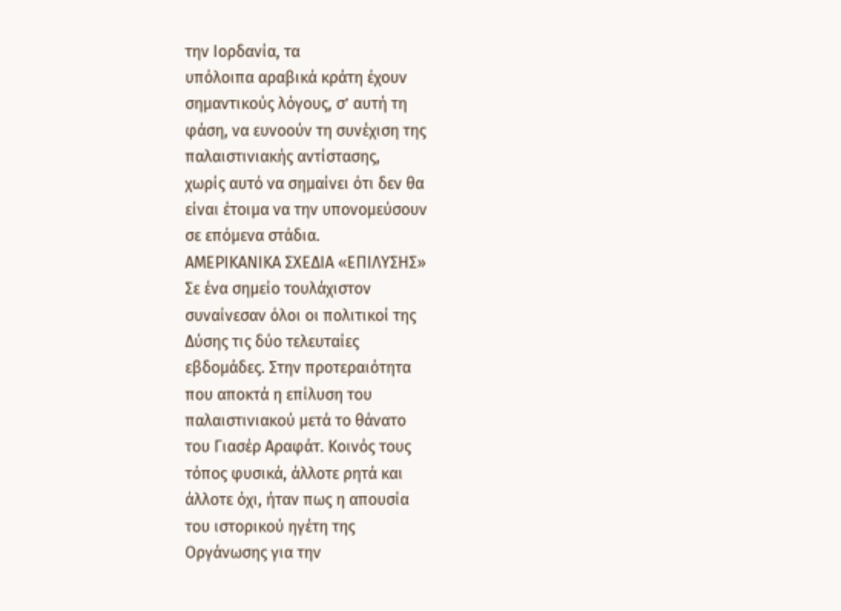την Ιορδανία, τα
υπόλοιπα αραβικά κράτη έχουν
σημαντικούς λόγους, σ’ αυτή τη
φάση, να ευνοούν τη συνέχιση της
παλαιστινιακής αντίστασης,
χωρίς αυτό να σημαίνει ότι δεν θα
είναι έτοιμα να την υπονομεύσουν
σε επόμενα στάδια.
ΑΜΕΡΙΚΑΝΙΚΑ ΣΧΕΔΙΑ «ΕΠΙΛΥΣΗΣ»
Σε ένα σημείο τουλάχιστον
συναίνεσαν όλοι οι πολιτικοί της
Δύσης τις δύο τελευταίες
εβδομάδες. Στην προτεραιότητα
που αποκτά η επίλυση του
παλαιστινιακού μετά το θάνατο
του Γιασέρ Αραφάτ. Κοινός τους
τόπος φυσικά, άλλοτε ρητά και
άλλοτε όχι, ήταν πως η απουσία
του ιστορικού ηγέτη της
Οργάνωσης για την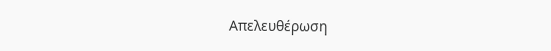Απελευθέρωση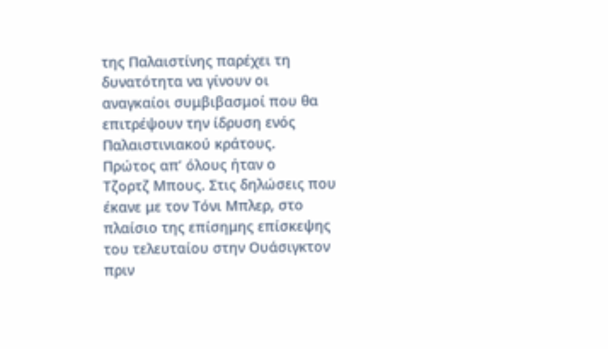της Παλαιστίνης παρέχει τη
δυνατότητα να γίνουν οι
αναγκαίοι συμβιβασμοί που θα
επιτρέψουν την ίδρυση ενός
Παλαιστινιακού κράτους.
Πρώτος απ’ όλους ήταν ο
Τζορτζ Μπους. Στις δηλώσεις που
έκανε με τον Τόνι Μπλερ, στο
πλαίσιο της επίσημης επίσκεψης
του τελευταίου στην Ουάσιγκτον
πριν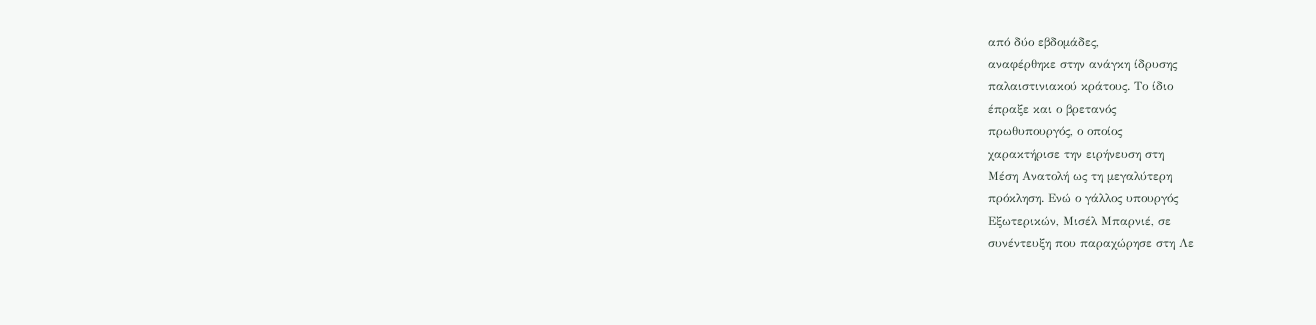από δύο εβδομάδες,
αναφέρθηκε στην ανάγκη ίδρυσης
παλαιστινιακού κράτους. Το ίδιο
έπραξε και ο βρετανός
πρωθυπουργός, ο οποίος
χαρακτήρισε την ειρήνευση στη
Μέση Ανατολή ως τη μεγαλύτερη
πρόκληση. Ενώ ο γάλλος υπουργός
Εξωτερικών, Μισέλ Μπαρνιέ, σε
συνέντευξη που παραχώρησε στη Λε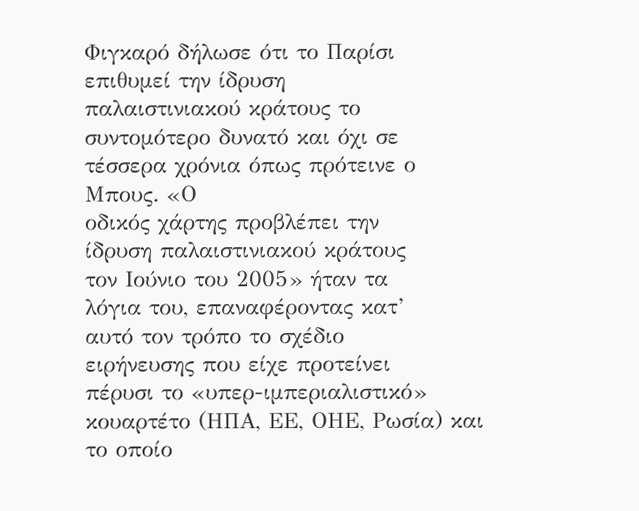Φιγκαρό δήλωσε ότι το Παρίσι
επιθυμεί την ίδρυση
παλαιστινιακού κράτους το
συντομότερο δυνατό και όχι σε
τέσσερα χρόνια όπως πρότεινε ο
Μπους. «Ο
οδικός χάρτης προβλέπει την
ίδρυση παλαιστινιακού κράτους
τον Ιούνιο του 2005» ήταν τα
λόγια του, επαναφέροντας κατ’
αυτό τον τρόπο το σχέδιο
ειρήνευσης που είχε προτείνει
πέρυσι το «υπερ-ιμπεριαλιστικό»
κουαρτέτο (ΗΠΑ, ΕΕ, ΟΗΕ, Ρωσία) και
το οποίο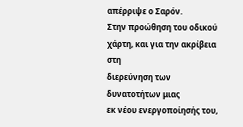απέρριψε ο Σαρόν.
Στην προώθηση του οδικού
χάρτη, και για την ακρίβεια στη
διερεύνηση των δυνατοτήτων μιας
εκ νέου ενεργοποίησής του,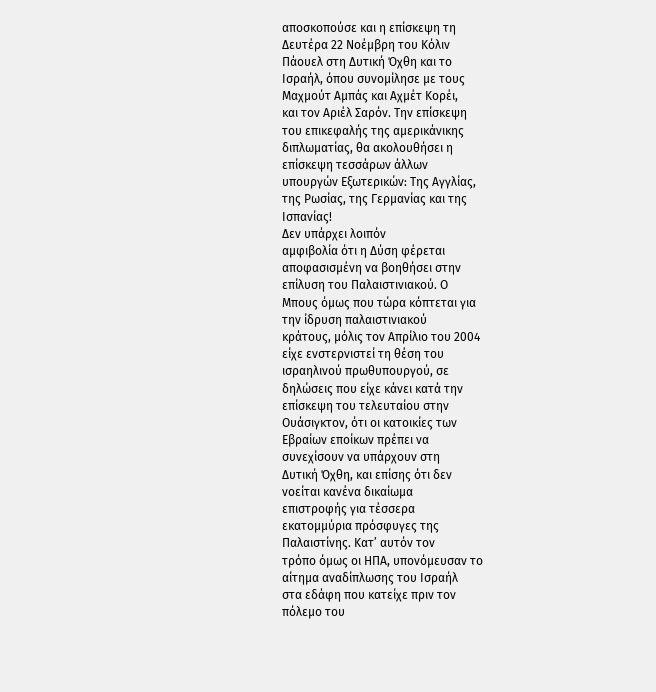αποσκοπούσε και η επίσκεψη τη
Δευτέρα 22 Νοέμβρη του Κόλιν
Πάουελ στη Δυτική Όχθη και το
Ισραήλ, όπου συνομίλησε με τους
Μαχμούτ Αμπάς και Αχμέτ Κορέι,
και τον Αριέλ Σαρόν. Την επίσκεψη
του επικεφαλής της αμερικάνικης
διπλωματίας, θα ακολουθήσει η
επίσκεψη τεσσάρων άλλων
υπουργών Εξωτερικών: Της Αγγλίας,
της Ρωσίας, της Γερμανίας και της
Ισπανίας!
Δεν υπάρχει λοιπόν
αμφιβολία ότι η Δύση φέρεται
αποφασισμένη να βοηθήσει στην
επίλυση του Παλαιστινιακού. Ο
Μπους όμως που τώρα κόπτεται για
την ίδρυση παλαιστινιακού
κράτους, μόλις τον Απρίλιο του 2004
είχε ενστερνιστεί τη θέση του
ισραηλινού πρωθυπουργού, σε
δηλώσεις που είχε κάνει κατά την
επίσκεψη του τελευταίου στην
Ουάσιγκτον, ότι οι κατοικίες των
Εβραίων εποίκων πρέπει να
συνεχίσουν να υπάρχουν στη
Δυτική Όχθη, και επίσης ότι δεν
νοείται κανένα δικαίωμα
επιστροφής για τέσσερα
εκατομμύρια πρόσφυγες της
Παλαιστίνης. Κατ’ αυτόν τον
τρόπο όμως οι ΗΠΑ, υπονόμευσαν το
αίτημα αναδίπλωσης του Ισραήλ
στα εδάφη που κατείχε πριν τον
πόλεμο του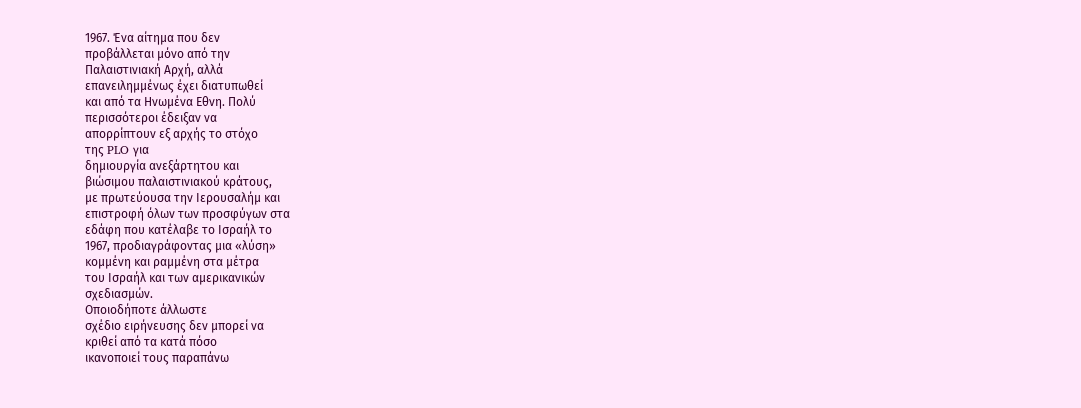1967. Ένα αίτημα που δεν
προβάλλεται μόνο από την
Παλαιστινιακή Αρχή, αλλά
επανειλημμένως έχει διατυπωθεί
και από τα Ηνωμένα Εθνη. Πολύ
περισσότεροι έδειξαν να
απορρίπτουν εξ αρχής το στόχο
της PLO για
δημιουργία ανεξάρτητου και
βιώσιμου παλαιστινιακού κράτους,
με πρωτεύουσα την Ιερουσαλήμ και
επιστροφή όλων των προσφύγων στα
εδάφη που κατέλαβε το Ισραήλ το
1967, προδιαγράφοντας μια «λύση»
κομμένη και ραμμένη στα μέτρα
του Ισραήλ και των αμερικανικών
σχεδιασμών.
Οποιοδήποτε άλλωστε
σχέδιο ειρήνευσης δεν μπορεί να
κριθεί από τα κατά πόσο
ικανοποιεί τους παραπάνω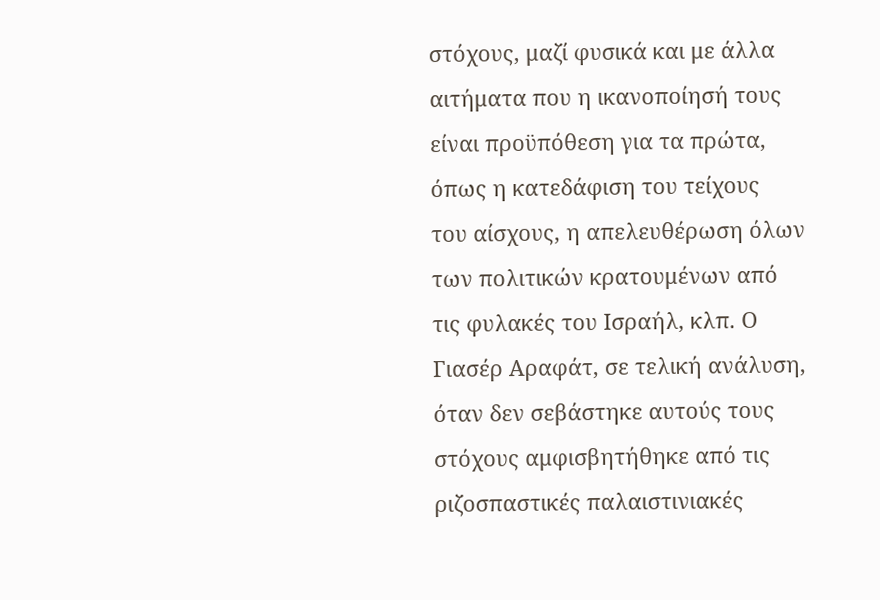στόχους, μαζί φυσικά και με άλλα
αιτήματα που η ικανοποίησή τους
είναι προϋπόθεση για τα πρώτα,
όπως η κατεδάφιση του τείχους
του αίσχους, η απελευθέρωση όλων
των πολιτικών κρατουμένων από
τις φυλακές του Ισραήλ, κλπ. Ο
Γιασέρ Αραφάτ, σε τελική ανάλυση,
όταν δεν σεβάστηκε αυτούς τους
στόχους αμφισβητήθηκε από τις
ριζοσπαστικές παλαιστινιακές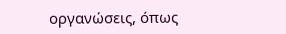οργανώσεις, όπως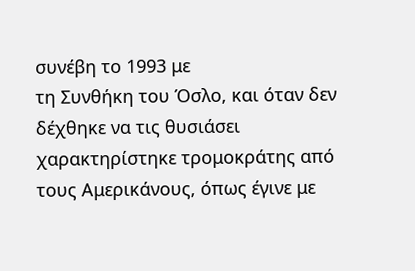συνέβη το 1993 με
τη Συνθήκη του Όσλο, και όταν δεν
δέχθηκε να τις θυσιάσει
χαρακτηρίστηκε τρομοκράτης από
τους Αμερικάνους, όπως έγινε με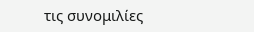τις συνομιλίες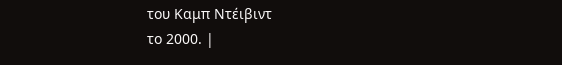του Καμπ Ντέιβιντ
το 2000. |